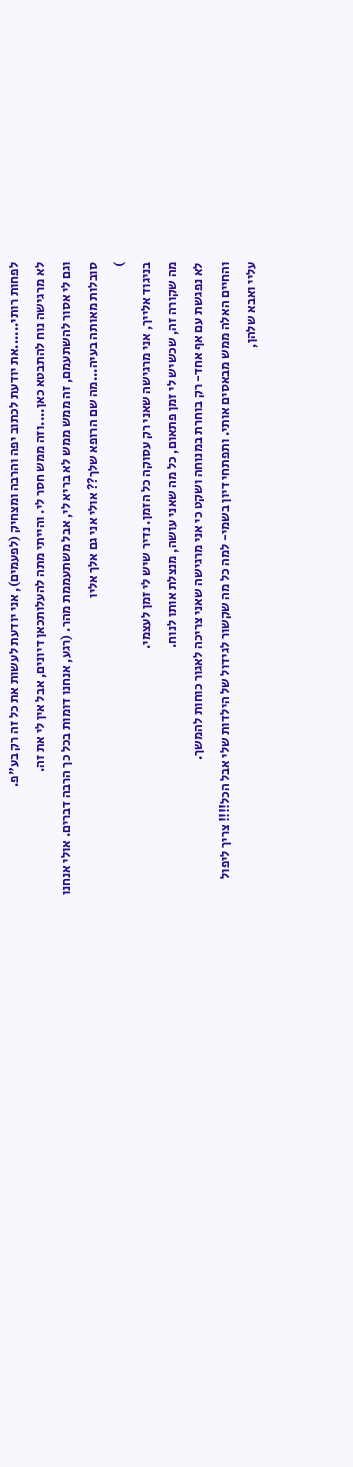לפחות רותי......את יודעת לכתוב יפה והרבה ומצחיק (לפעמים), אני יודעת לעשות את כל זה רק בע"פ.
לא מרגישה נוח להתבטא כאן....וזה ממש חסר לי. והייתי מתה להעלותכאן דיונים, אבל אין לי את זה.
וגם לי אסור להשתעמם, זה ממש ממש לא בריא לי, אבל משתעממת מהר. (רגע, אנחנו דומות בכל כך הרבה דברים. אולי אנחנו סובלות מאותה בעיה...מה שם הרופא שלך?? אולי אני גם אלך אליו
)
בניגוד אלייך, אני מרגישה שאני רק עסוקה כל הזמן. נדיר שיש לי זמן לעצמי.
מה שקורה זה, שכשיש לי זמן פתאום, כל מה שאני עושה, מנצלת אותו לנוח.
לא נפגשת עם אף אחד- רק בוחרת במנוחה ושקט כי אני מרגישה שאני צריכה לאגור כוחות להמשך.
והחיים האלה ממש מבאסים אותי. ותפתחי דיון בשמי- למה כל מה שקשור לגידול של הילדות שלי אבל הכל!!!! צריך ליפול עליי ואבא שלהן,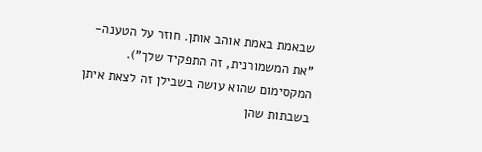שבאמת באמת אוהב אותן. חוזר על הטענה- "את המשמורנית, זה התפקיד שלך"). המקסימום שהוא עושה בשבילן זה לצאת איתן בשבתות שהן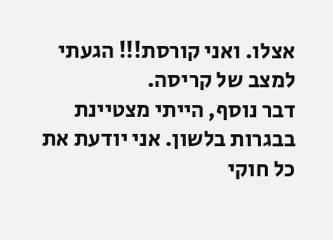אצלו. ואני קורסת!!! הגעתי למצב של קריסה.
דבר נוסף, הייתי מצטיינת בבגרות בלשון. אני יודעת את כל חוקי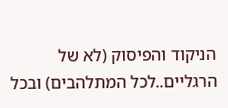הניקוד והפיסוק (לא של הרגליים..לכל המתלהבים) ובכל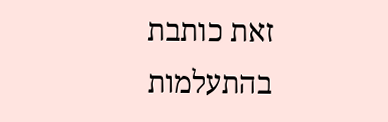זאת כותבת בהתעלמות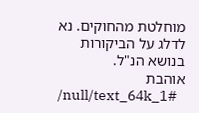מוחלטת מהחוקים. נא לדלג על הביקורות בנושא הנ"ל.
אוהבת
/null/text_64k_1#